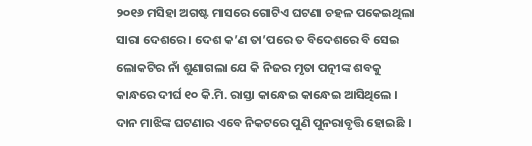୨୦୧୬ ମସିହା ଅଗଷ୍ଟ ମାସରେ ଗୋଟିଏ ଘଟଣା ଚହଳ ପକେଇଥିଲା ସାରା ଦେଶରେ । ଦେଶ କ’ଣ ତା’ପରେ ତ ବିଦେଶରେ ବି ସେଇ ଲୋକଟିର ନାଁ ଶୁଣାଗଲା ଯେ କି ନିଜର ମୃତା ପତ୍ନୀଙ୍କ ଶବକୁ କାନ୍ଧରେ ଦୀର୍ଘ ୧୦ କି.ମି. ରାସ୍ତା କାନ୍ଧେଇ କାନ୍ଧେଇ ଆସିଥିଲେ ।
ଦାନ ମାଝିଙ୍କ ଘଟଣାର ଏବେ ନିକଟରେ ପୁଣି ପୁନରାବୃତ୍ତି ହୋଇଛି ।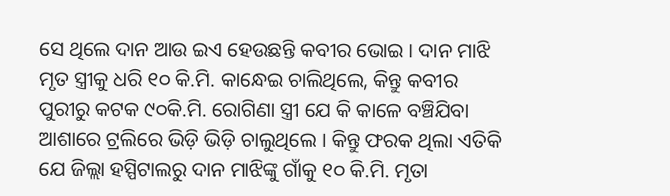ସେ ଥିଲେ ଦାନ ଆଉ ଇଏ ହେଉଛନ୍ତି କବୀର ଭୋଇ । ଦାନ ମାଝି ମୃତ ସ୍ତ୍ରୀକୁ ଧରି ୧୦ କି.ମି. କାନ୍ଧେଇ ଚାଲିଥିଲେ, କିନ୍ତୁ କବୀର ପୁରୀରୁ କଟକ ୯୦କି.ମି. ରୋଗିଣା ସ୍ତ୍ରୀ ଯେ କି କାଳେ ବଞ୍ଚିଯିବା ଆଶାରେ ଟ୍ରଲିରେ ଭିଡ଼ି ଭିଡ଼ି ଚାଲୁଥିଲେ । କିନ୍ତୁ ଫରକ ଥିଲା ଏତିକି ଯେ ଜିଲ୍ଲା ହସ୍ପିଟାଲରୁ ଦାନ ମାଝିଙ୍କୁ ଗାଁକୁ ୧୦ କି.ମି. ମୃତା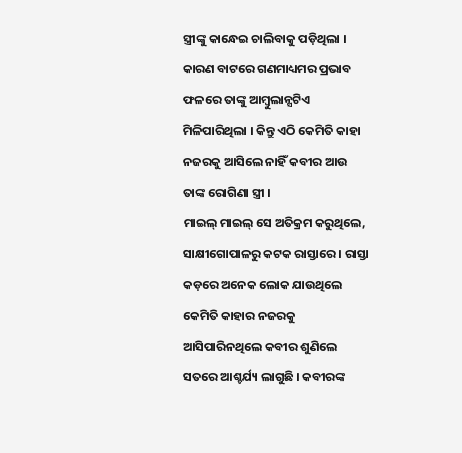ସ୍ତ୍ରୀଙ୍କୁ କାନ୍ଧେଇ ଚାଲିବାକୁ ପଡ଼ିଥିଲା । କାରଣ ବାଟରେ ଗଣମାଧ୍ୟମର ପ୍ରଭାବ ଫଳରେ ତାଙ୍କୁ ଆମ୍ବୁଲାନ୍ସଟିଏ ମିଳିପାରିଥିଲା । କିନ୍ତୁ ଏଠି କେମିତି କାହା ନଜରକୁ ଆସିଲେ ନାହିଁ କବୀର ଆଉ ତାଙ୍କ ରୋଗିଣା ସ୍ତ୍ରୀ ।
ମାଇଲ୍ ମାଇଲ୍ ସେ ଅତିକ୍ରମ କରୁଥିଲେ, ସାକ୍ଷୀଗୋପାଳରୁ କଟକ ରାସ୍ତାରେ । ରାସ୍ତା କଡ଼ରେ ଅନେକ ଲୋକ ଯାଉଥିଲେ କେମିତି କାହାର ନଜରକୁ ଆସିପାରିନଥିଲେ କବୀର ଶୁଣିଲେ ସତରେ ଆଶ୍ଚର୍ଯ୍ୟ ଲାଗୁଛି । କବୀରଙ୍କ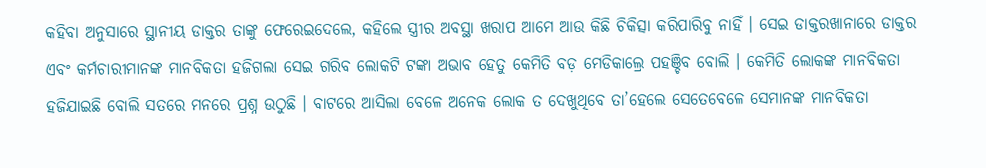କହିବା ଅନୁସାରେ ସ୍ଥାନୀୟ ଡାକ୍ତର ତାଙ୍କୁ ଫେରେଇଦେଲେ, କହିଲେ ସ୍ତ୍ରୀର ଅବସ୍ଥା ଖରାପ ଆମେ ଆଉ କିଛି ଚିକିତ୍ସା କରିପାରିବୁ ନାହିଁ । ସେଇ ଡାକ୍ତରଖାନାରେ ଡାକ୍ତର ଏବଂ କର୍ମଚାରୀମାନଙ୍କ ମାନବିକତା ହଜିଗଲା ସେଇ ଗରିବ ଲୋକଟି ଟଙ୍କା ଅଭାବ ହେତୁ କେମିତି ବଡ଼ ମେଡିକାଲ୍ରେ ପହଞ୍ଚିବ ବୋଲି । କେମିତି ଲୋକଙ୍କ ମାନବିକତା ହଜିଯାଇଛି ବୋଲି ସତରେ ମନରେ ପ୍ରଶ୍ନ ଉଠୁଛି । ବାଟରେ ଆସିଲା ବେଳେ ଅନେକ ଲୋକ ତ ଦେଖୁଥିବେ ତା’ହେଲେ ସେତେବେଳେ ସେମାନଙ୍କ ମାନବିକତା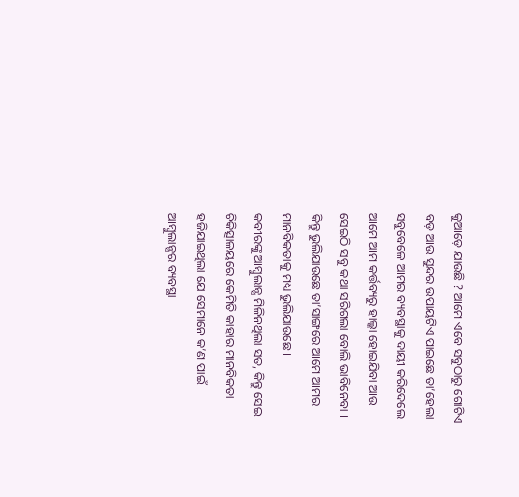କୁଆଡ଼େ ଯାଉଛି ? ଆମେ ଏବେ ସବୁଠାରୁ ଗୋଟିଏ ବଡ଼ ଆଉ ସୁନ୍ଦର ଉପାୟଟିଏ ପାଇଛେ ତା’ହେଲା ସବୁବେଳେ ଆମର ବ୍ୟବସ୍ଥାକୁ ଦାୟୀ କରିଦେଲେ ଆମେ ଆମ କର୍ତ୍ତବ୍ୟରୁ ହାଲ୍କା ହୋଇଯିବା ଆଉ ସେଇଠି ସବୁ କଥା ସରିଗଲା ବୋଲି ଭାବିନେବା । କିନ୍ତୁ ଭୁଲିଯାଉଛେ ତା’ସାଙ୍ଗରେ ଆମେ ଆମର ମାନବିକତାକୁ ମଧ୍ୟ ଭୁଲିଯାଉଛେ ।
କବୀରଙ୍କୁ ଆମ୍ବୁଲାନ୍ସ ମିଳିନଥିଲା ସତ, କିନ୍ତୁ ସେଇ ଚିକିତ୍ସାଳୟରେ କେମିତି କାହାର ମାନବିକତା ହଜିଯାଇଥିଲା ଯେ ସେମାନେ କ’ଣ ପାଇଁ ଆମ୍ବୁଲାନ୍ସର ବ୍ୟବସ୍ଥା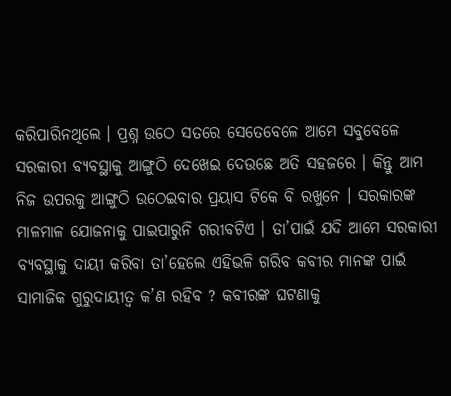କରିପାରିନଥିଲେ । ପ୍ରଶ୍ନ ଉଠେ ସତରେ ସେତେବେଳେ ଆମେ ସବୁବେଳେ ସରକାରୀ ବ୍ୟବସ୍ଥାକୁ ଆଙ୍ଗୁଠି ଦେଖେଇ ଦେଉଛେ ଅତି ସହଜରେ । କିନ୍ତୁ ଆମ ନିଜ ଉପରକୁ ଆଙ୍ଗୁଠି ଉଠେଇବାର ପ୍ରୟାସ ଟିକେ ବି ରଖୁନେ । ସରକାରଙ୍କ ମାଳମାଳ ଯୋଜନାକୁ ପାଇପାରୁନି ଗରୀବଟିଏ । ତା’ପାଇଁ ଯଦି ଆମେ ସରକାରୀ ବ୍ୟବସ୍ଥାକୁ ଦାୟୀ କରିବା ତା’ହେଲେ ଏହିଭଳି ଗରିବ କବୀର ମାନଙ୍କ ପାଇଁ ସାମାଜିକ ଗୁରୁଦାୟୀତ୍ୱ କ’ଣ ରହିବ ? କବୀରଙ୍କ ଘଟଣାକୁ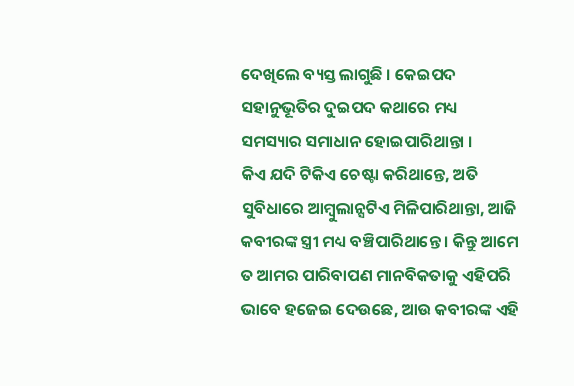ଦେଖିଲେ ବ୍ୟସ୍ତ ଲାଗୁଛି । କେଇପଦ ସହାନୁଭୂତିର ଦୁଇପଦ କଥାରେ ମଧ୍ୟ ସମସ୍ୟାର ସମାଧାନ ହୋଇପାରିଥାନ୍ତା ।
କିଏ ଯଦି ଟିକିଏ ଚେଷ୍ଟା କରିଥାନ୍ତେ, ଅତି ସୁବିଧାରେ ଆମ୍ବୁଲାନ୍ସଟିଏ ମିଳିପାରିଥାନ୍ତା, ଆଜି କବୀରଙ୍କ ସ୍ତ୍ରୀ ମଧ୍ୟ ବଞ୍ଚିପାରିଥାନ୍ତେ । କିନ୍ତୁ ଆମେ ତ ଆମର ପାରିବାପଣ ମାନବିକତାକୁ ଏହିପରି ଭାବେ ହଜେଇ ଦେଉଛେ, ଆଉ କବୀରଙ୍କ ଏହି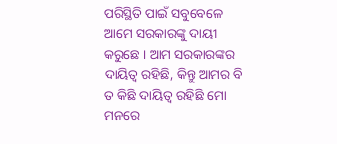ପରିସ୍ଥିତି ପାଇଁ ସବୁବେଳେ ଆମେ ସରକାରଙ୍କୁ ଦାୟୀ କରୁଛେ । ଆମ ସରକାରଙ୍କର ଦାୟିତ୍ୱ ରହିଛି, କିନ୍ତୁ ଆମର ବି ତ କିଛି ଦାୟିତ୍ୱ ରହିଛି ମୋ ମନରେ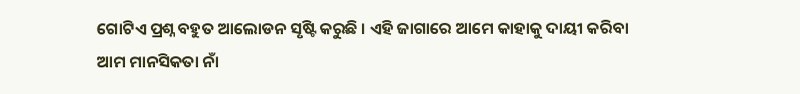ଗୋଟିଏ ପ୍ରଶ୍ନ ବହୁତ ଆଲୋଡନ ସୃଷ୍ଟି କରୁଛି । ଏହି ଜାଗାରେ ଆମେ କାହାକୁ ଦାୟୀ କରିବା ଆମ ମାନସିକତା ନାଁ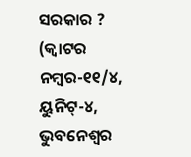ସରକାର ?
(କ୍ୱାଟର ନମ୍ବର-୧୧/୪, ୟୁନିଟ୍-୪, ଭୁବନେଶ୍ୱର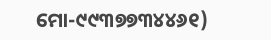ମୋ-୯୯୩୭୭୩୪୪୬୧)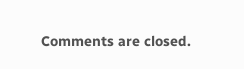Comments are closed.